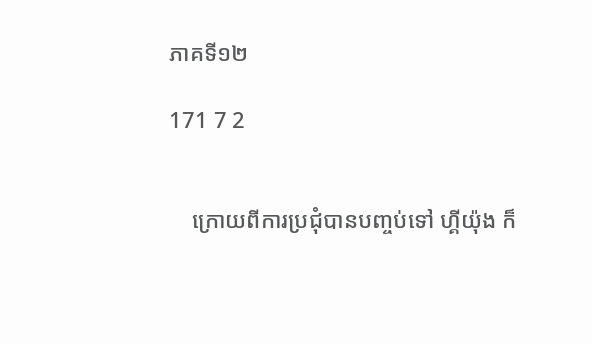ភាគទី១២

171 7 2


    ក្រោយពីការប្រជុំបានបញ្ចប់ទៅ ហ្គីយ៉ុង ក៏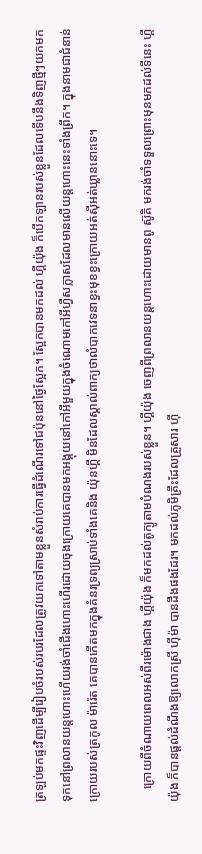ត្រឡប់មកផ្ទះវិញដើម្បីរៀបចំរបស់របរដែលត្រូវយកទៅតាមខ្លួនសំរាប់ការធ្វើដំណើរទៅជប៉ុននៅថ្ងៃស្អែក។ ស្អែកបានមកដល់ ហ្គីយ៉ុង ក៏បើកឡានរបស់ខ្លួនដែលទើបនឹងទិញថ្មីៗយកមកទុកនៅព្រលានយន្តហោះហើយរង់ចាំជើងហោះហើរដោយចុងក្រោយគេបានមកអង្គុយនៅកៅអីមួយក្នុងចំណោមកៅអីហ្វឺសក្លាសដែលមានលើយន្តហោះនេះទាំងព្រឹក។ ក្នុងនាមជាជំនាន់ក្រោយរបស់ត្រកូល ម៉ារ៉េត គេបានកើតមកក្នុងគំនរទ្រព្យស្រាប់ទាំងគេនិង យ៉ុនហ្គី មិនដែលស្គាល់ពាក្យថាលំបាកវេទនាខ្វះមុខខ្វះក្រោយអត់ស៊ីអត់ឃ្លាននោះទេ។

    ក្រោយពីចំណាយពេលអស់ពីរម៉ោងជាង ហ្គីយ៉ុង ក៏មកដល់តូក្យូតាមបំណងរបស់ខ្លួន។ ហ្គីយ៉ុង ចេញពីព្រលានយន្តហោះដោយមានពូ ស៊ូគិ មករង់ចាំទទួលព្រោះមុនមកដល់ទីនេះ ហ្គីយ៉ុង ក៏បានផ្ដល់ដំណឹងឱ្យលោកស្រី ហ៊ីម៉ា បានដឹងផងដែរ។ មកដល់ភូមិគ្រឹះដែលគ្រួសារ ហ៊ី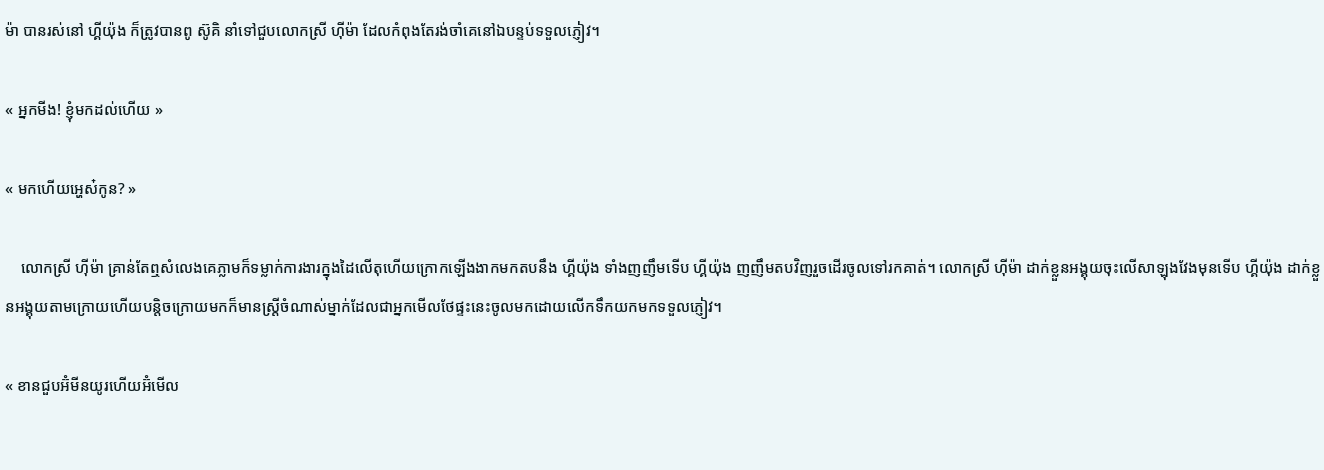ម៉ា បានរស់នៅ ហ្គីយ៉ុង ក៏ត្រូវបានពូ ស៊ូគិ នាំទៅជួបលោកស្រី ហ៊ីម៉ា ដែលកំពុងតែរង់ចាំគេនៅឯបន្ទប់ទទួលភ្ញៀវ។

« អ្នកមីង! ខ្ញុំមកដល់ហើយ »

« មកហើយអ្ហេស៎កូន? »

    លោកស្រី ហ៊ីម៉ា គ្រាន់តែឮសំលេងគេភ្លាមក៏ទម្លាក់ការងារក្នុងដៃលើតុហើយក្រោកឡើងងាកមកតបនឹង ហ្គីយ៉ុង ទាំងញញឹមទើប ហ្គីយ៉ុង ញញឹមតបវិញរួចដើរចូលទៅរកគាត់។ លោកស្រី ហ៊ីម៉ា ដាក់ខ្លួនអង្គុយចុះលើសាឡុងវែងមុនទើប ហ្គីយ៉ុង ដាក់ខ្លួនអង្គុយតាមក្រោយហើយបន្តិចក្រោយមកក៏មានស្ត្រីចំណាស់ម្នាក់ដែលជាអ្នកមើលថែផ្ទះនេះចូលមកដោយលើកទឹកយកមកទទួលភ្ញៀវ។

« ខានជួបអ៊ំមីនយូរហើយអ៊ំមើល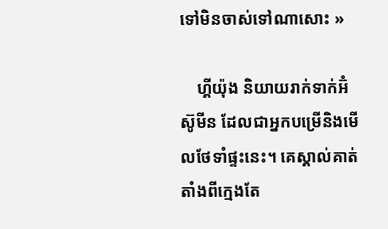ទៅមិនចាស់ទៅណាសោះ »

    ហ្គីយ៉ុង និយាយរាក់ទាក់អ៊ំ ស៊ូមីន ដែលជាអ្នកបម្រើនិងមើលថែទាំផ្ទះនេះ។ គេស្គាល់គាត់តាំងពីក្មេងតែ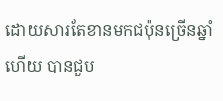ដោយសារតែខានមកជប៉ុនច្រើនឆ្នាំហើយ បានជួប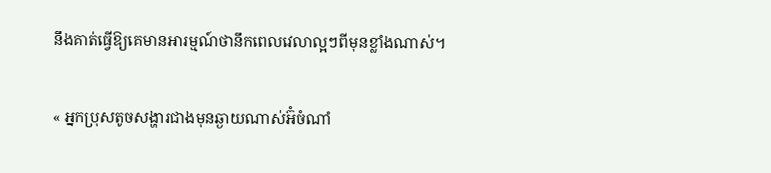នឹងគាត់ធ្វើឱ្យគេមានអារម្មណ៍ថានឹកពេលវេលាល្អៗពីមុនខ្លាំងណាស់។

« អ្នកប្រុសតូចសង្ហារជាងមុនឆ្ងាយណាស់អ៊ំចំណាំ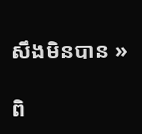សឹងមិនបាន »

ពិ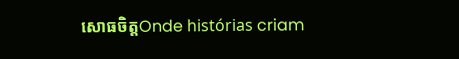សោធចិត្តOnde histórias criam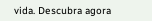vida. Descubra agora